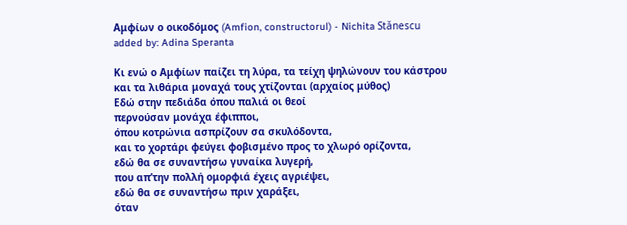Αμφίων ο οικοδόμος (Amfion, constructorul) - Nichita Stănescu
added by: Adina Speranta

Κι ενώ ο Αμφίων παίζει τη λύρα, τα τείχη ψηλώνουν του κάστρου
και τα λιθάρια μοναχά τους χτίζονται (αρχαίος μύθος)
Εδώ στην πεδιάδα όπου παλιά οι θεοί
περνούσαν μονάχα έφιπποι,
όπου κοτρώνια ασπρίζουν σα σκυλόδοντα,
και το χορτάρι φεύγει φοβισμένο προς το χλωρό ορίζοντα,
εδώ θα σε συναντήσω γυναίκα λυγερή,
που απ’την πολλή ομορφιά έχεις αγριέψει,
εδώ θα σε συναντήσω πριν χαράξει,
όταν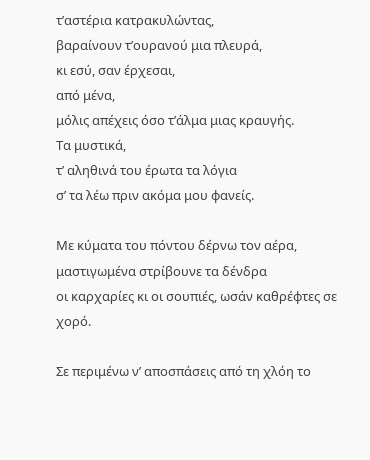τ’αστέρια κατρακυλώντας,
βαραίνουν τ’ουρανού μια πλευρά,
κι εσύ, σαν έρχεσαι,
από μένα,
μόλις απέχεις όσο τ’άλμα μιας κραυγής.
Τα μυστικά,
τ’ αληθινά του έρωτα τα λόγια
σ’ τα λέω πριν ακόμα μου φανείς.

Με κύματα του πόντου δέρνω τον αέρα,
μαστιγωμένα στρίβουνε τα δένδρα
οι καρχαρίες κι οι σουπιές, ωσάν καθρέφτες σε χορό.

Σε περιμένω ν’ αποσπάσεις από τη χλόη το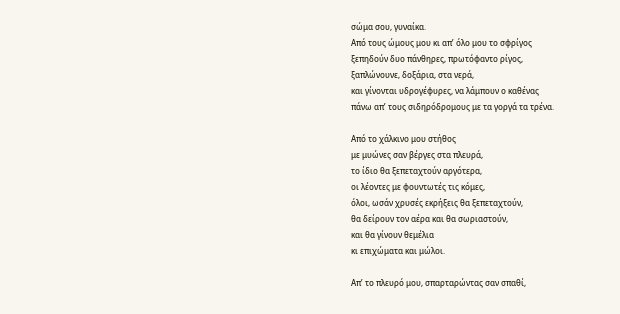σώμα σου, γυναίκα.
Από τους ώμους μου κι απ’ όλο μου το σφρίγος
ξεπηδούν δυο πάνθηρες, πρωτόφαντο ρίγος,
ξαπλώνουνε, δοξάρια, στα νερά,
και γίνονται υδρογέφυρες, να λάμπουν ο καθένας
πάνω απ’ τους σιδηρόδρομους με τα γοργά τα τρένα.

Από το χάλκινο μου στήθος
με μυώνες σαν βέργες στα πλευρά,
το ίδιο θα ξεπεταχτούν αργότερα,
οι λέοντες με φουντωτές τις κόμες,
όλοι, ωσάν χρυσές εκρήξεις θα ξεπεταχτούν,
θα δείρουν τον αέρα και θα σωριαστούν,
και θα γίνουν θεμέλια
κι επιχώματα και μώλοι.

Απ’ το πλευρό μου, σπαρταρώντας σαν σπαθί,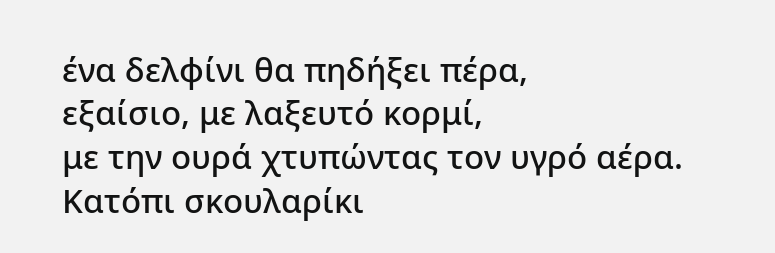ένα δελφίνι θα πηδήξει πέρα,
εξαίσιο, με λαξευτό κορμί,
με την ουρά χτυπώντας τον υγρό αέρα.
Κατόπι σκουλαρίκι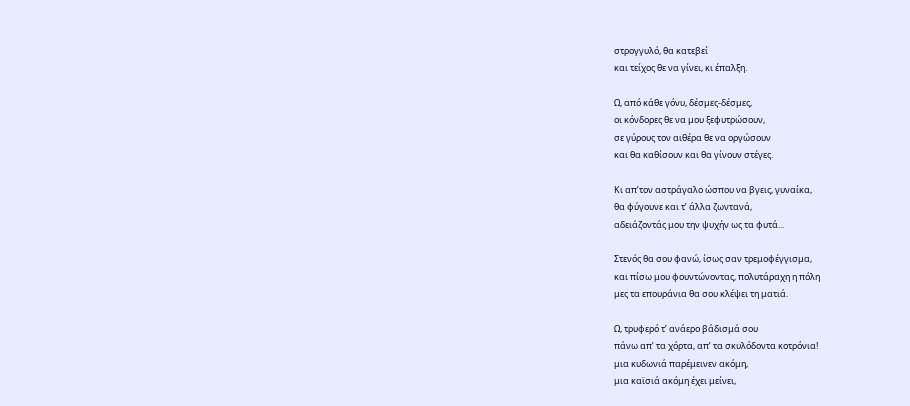στρογγυλό, θα κατεβεί
και τείχος θε να γίνει, κι έπαλξη.

Ω, από κάθε γόνυ, δέσμες-δέσμες,
οι κόνδορες θε να μου ξεφυτρώσουν,
σε γύρους τον αιθέρα θε να οργώσουν
και θα καθίσουν και θα γίνουν στέγες.

Κι απ’τον αστράγαλο ώσπου να βγεις, γυναίκα,
θα φύγουνε και τ’ άλλα ζωντανά,
αδειάζοντάς μου την ψυχήν ως τα φυτά...

Στενός θα σου φανώ, ίσως σαν τρεμοφέγγισμα,
και πίσω μου φουντώνοντας, πολυτάραχη η πόλη
μες τα επουράνια θα σου κλέψει τη ματιά.

Ω, τρυφερό τ’ ανάερο βάδισμά σου
πάνω απ’ τα χόρτα, απ’ τα σκυλόδοντα κοτρόνια!
μια κυδωνιά παρέμεινεν ακόμη,
μια καϊσιά ακόμη έχει μείνει,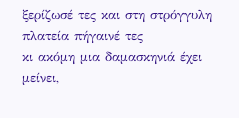ξερίζωσέ τες και στη στρόγγυλη πλατεία πήγαινέ τες
κι ακόμη μια δαμασκηνιά έχει μείνει,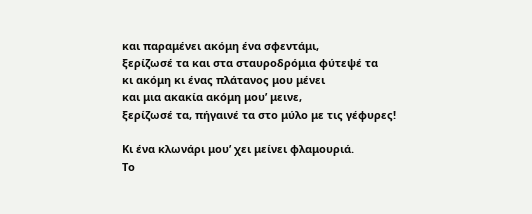και παραμένει ακόμη ένα σφεντάμι,
ξερίζωσέ τα και στα σταυροδρόμια φύτεψέ τα
κι ακόμη κι ένας πλάτανος μου μένει
και μια ακακία ακόμη μου’ μεινε,
ξερίζωσέ τα, πήγαινέ τα στο μύλο με τις γέφυρες!

Κι ένα κλωνάρι μου’ χει μείνει φλαμουριά.
Το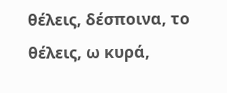θέλεις, δέσποινα, το θέλεις, ω κυρά,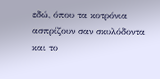εδώ, όπου τα κοτρόνια ασπρίζουν σαν σκυλόδοντα
και το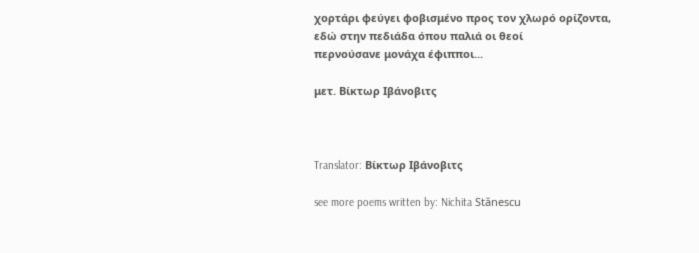χορτάρι φεύγει φοβισμένο προς τον χλωρό ορίζοντα,
εδώ στην πεδιάδα όπου παλιά οι θεοί
περνούσανε μονάχα έφιπποι...

μετ. Βίκτωρ Ιβάνοβιτς



Translator: Βίκτωρ Ιβάνοβιτς

see more poems written by: Nichita Stănescu